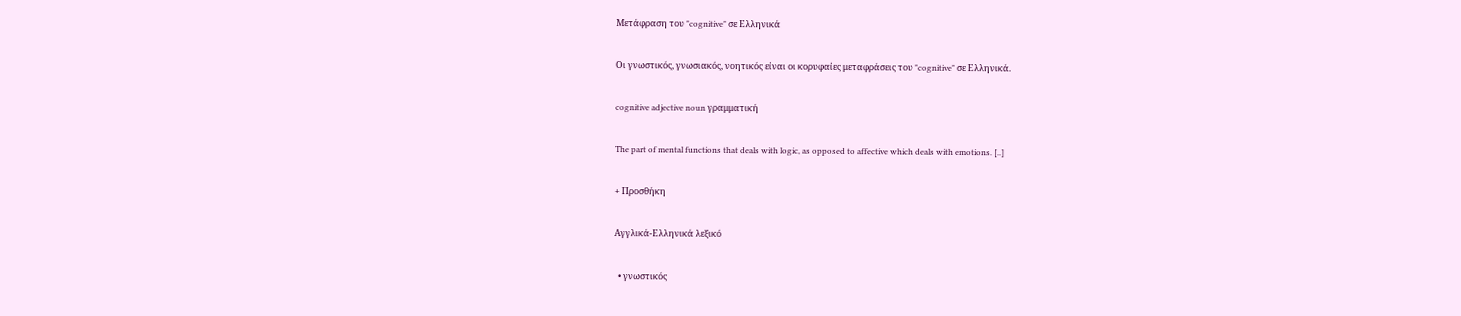Μετάφραση του "cognitive" σε Ελληνικά

Οι γνωστικός, γνωσιακός, νοητικός είναι οι κορυφαίες μεταφράσεις του "cognitive" σε Ελληνικά.

cognitive adjective noun γραμματική

The part of mental functions that deals with logic, as opposed to affective which deals with emotions. [..]

+ Προσθήκη

Αγγλικά-Ελληνικά λεξικό

  • γνωστικός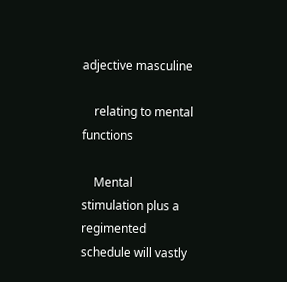adjective masculine

    relating to mental functions

    Mental stimulation plus a regimented schedule will vastly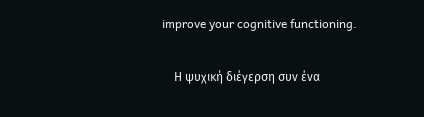improve your cognitive functioning.

    Η ψυχική διέγερση συν ένα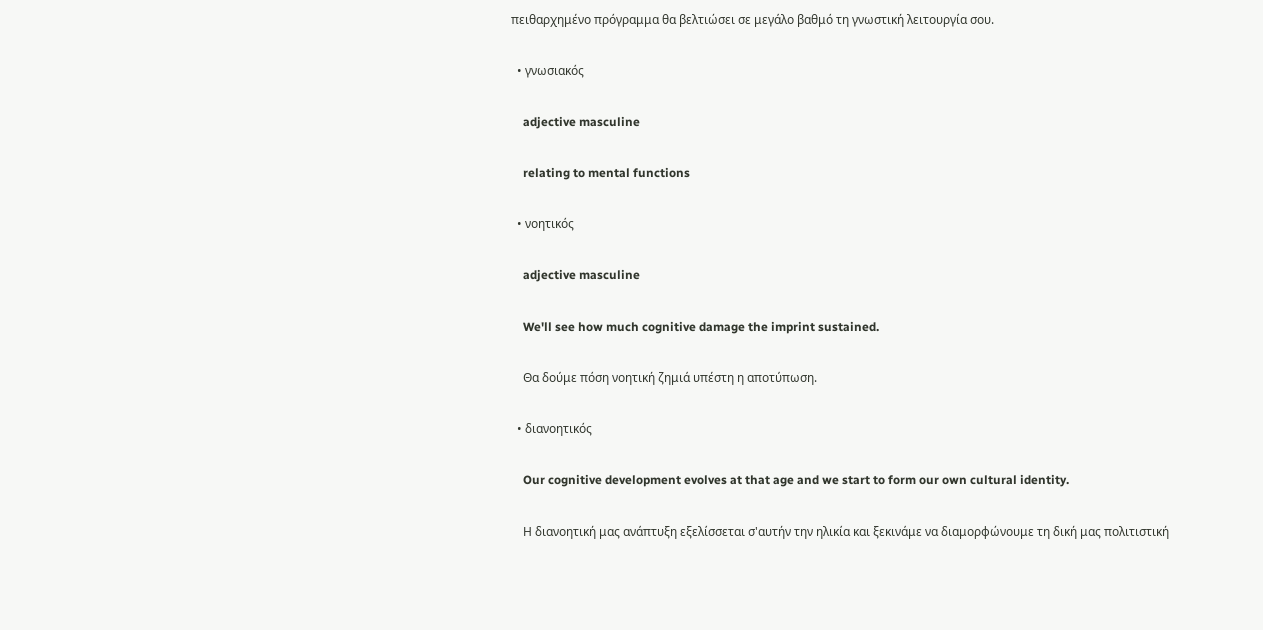πειθαρχημένο πρόγραμμα θα βελτιώσει σε μεγάλο βαθμό τη γνωστική λειτουργία σου.

  • γνωσιακός

    adjective masculine

    relating to mental functions

  • νοητικός

    adjective masculine

    We'll see how much cognitive damage the imprint sustained.

    Θα δούμε πόση νοητική ζημιά υπέστη η αποτύπωση.

  • διανοητικός

    Our cognitive development evolves at that age and we start to form our own cultural identity.

    Η διανοητική μας ανάπτυξη εξελίσσεται σ'αυτήν την ηλικία και ξεκινάμε να διαμορφώνουμε τη δική μας πολιτιστική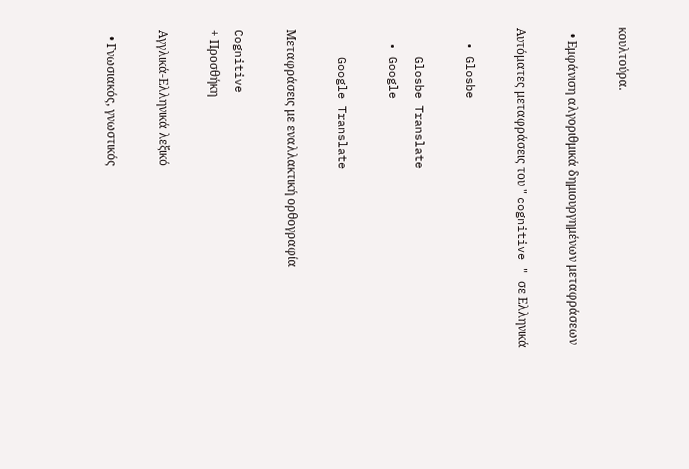κουλτούρα.

  • Εμφάνιση αλγοριθμικά δημιουργημένων μεταφράσεων

Αυτόματες μεταφράσεις του " cognitive " σε Ελληνικά

  • Glosbe

    Glosbe Translate
  • Google

    Google Translate

Μεταφράσεις με εναλλακτική ορθογραφία

Cognitive
+ Προσθήκη

Αγγλικά-Ελληνικά λεξικό

  • Γνωσιακός, γνωστικός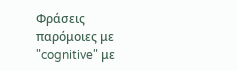Φράσεις παρόμοιες με "cognitive" με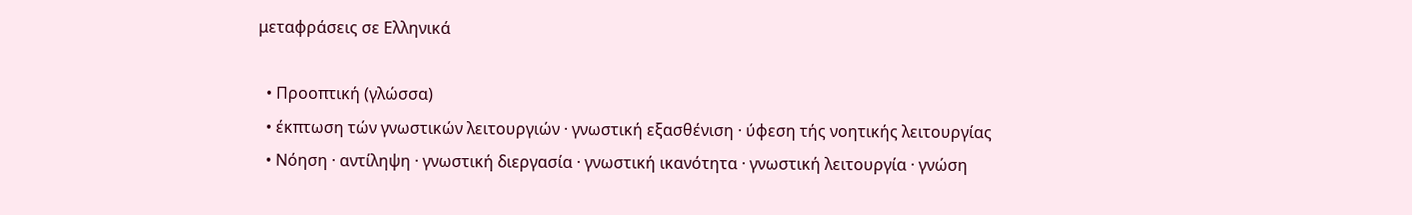μεταφράσεις σε Ελληνικά

  • Προοπτική (γλώσσα)
  • έκπτωση τών γνωστικών λειτουργιών · γνωστική εξασθένιση · ύφεση τής νοητικής λειτουργίας
  • Νόηση · αντίληψη · γνωστική διεργασία · γνωστική ικανότητα · γνωστική λειτουργία · γνώση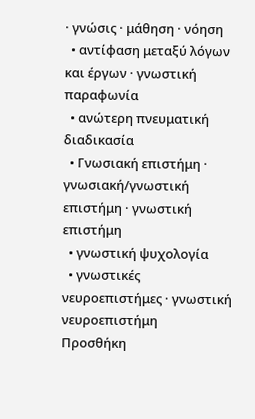· γνώσις · μάθηση · νόηση
  • αντίφαση μεταξύ λόγων και έργων · γνωστική παραφωνία
  • ανώτερη πνευματική διαδικασία
  • Γνωσιακή επιστήμη · γνωσιακή/γνωστική επιστήμη · γνωστική επιστήμη
  • γνωστική ψυχολογία
  • γνωστικές νευροεπιστήμες · γνωστική νευροεπιστήμη
Προσθήκη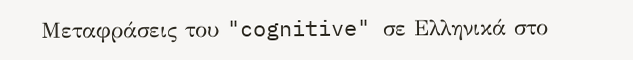Μεταφράσεις του "cognitive" σε Ελληνικά στο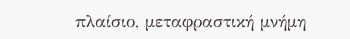πλαίσιο, μεταφραστική μνήμη